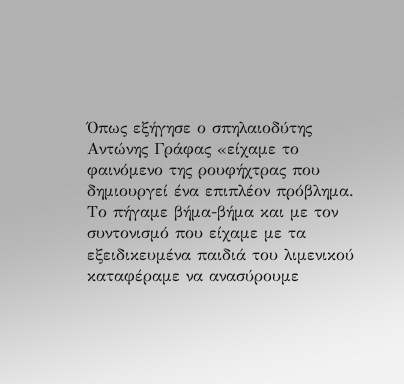Όπως εξήγησε ο σπηλαιοδύτης Αντώνης Γράφας «είχαμε το φαινόμενο της ρουφήχτρας που δημιουργεί ένα επιπλέον πρόβλημα. Το πήγαμε βήμα-βήμα και με τον συντονισμό που είχαμε με τα εξειδικευμένα παιδιά του λιμενικού καταφέραμε να ανασύρουμε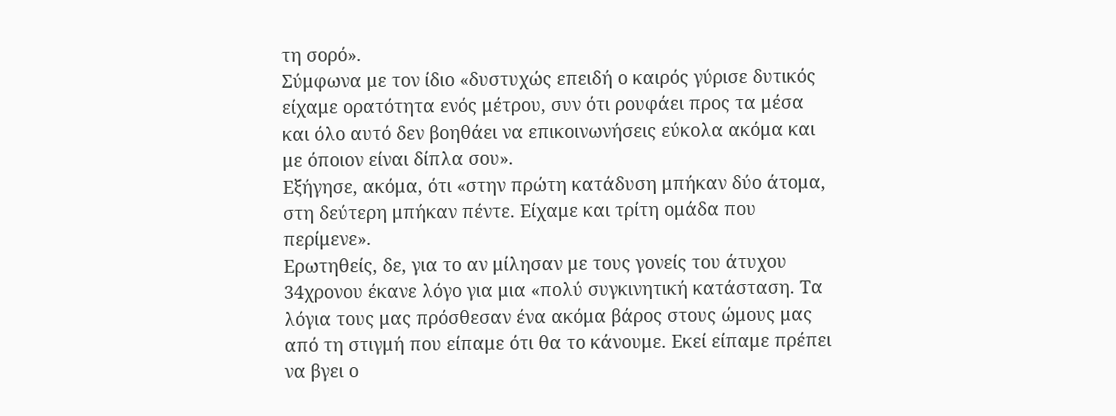τη σορό».
Σύμφωνα με τον ίδιο «δυστυχώς επειδή ο καιρός γύρισε δυτικός είχαμε ορατότητα ενός μέτρου, συν ότι ρουφάει προς τα μέσα και όλο αυτό δεν βοηθάει να επικοινωνήσεις εύκολα ακόμα και με όποιον είναι δίπλα σου».
Εξήγησε, ακόμα, ότι «στην πρώτη κατάδυση μπήκαν δύο άτομα, στη δεύτερη μπήκαν πέντε. Είχαμε και τρίτη ομάδα που περίμενε».
Ερωτηθείς, δε, για το αν μίλησαν με τους γονείς του άτυχου 34χρονου έκανε λόγο για μια «πολύ συγκινητική κατάσταση. Τα λόγια τους μας πρόσθεσαν ένα ακόμα βάρος στους ώμους μας από τη στιγμή που είπαμε ότι θα το κάνουμε. Εκεί είπαμε πρέπει να βγει ο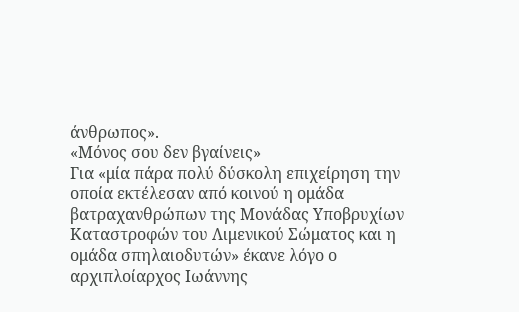άνθρωπος».
«Μόνος σου δεν βγαίνεις»
Για «μία πάρα πολύ δύσκολη επιχείρηση την οποία εκτέλεσαν από κοινού η ομάδα βατραχανθρώπων της Μονάδας Υποβρυχίων Καταστροφών του Λιμενικού Σώματος και η ομάδα σπηλαιοδυτών» έκανε λόγο ο αρχιπλοίαρχος Ιωάννης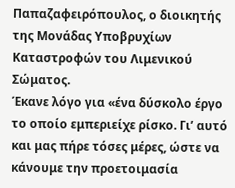Παπαζαφειρόπουλος, ο διοικητής της Μονάδας Υποβρυχίων Καταστροφών του Λιμενικού Σώματος.
Έκανε λόγο για «ένα δύσκολο έργο το οποίο εμπεριείχε ρίσκο. Γι’ αυτό και μας πήρε τόσες μέρες, ώστε να κάνουμε την προετοιμασία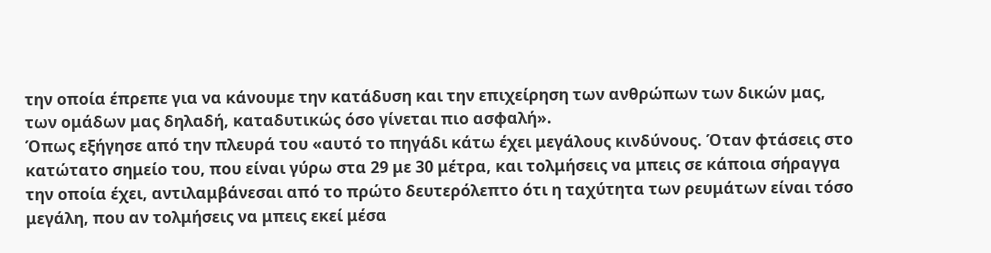την οποία έπρεπε για να κάνουμε την κατάδυση και την επιχείρηση των ανθρώπων των δικών μας, των ομάδων μας δηλαδή, καταδυτικώς όσο γίνεται πιο ασφαλή».
Όπως εξήγησε από την πλευρά του «αυτό το πηγάδι κάτω έχει μεγάλους κινδύνους. Όταν φτάσεις στο κατώτατο σημείο του, που είναι γύρω στα 29 με 30 μέτρα, και τολμήσεις να μπεις σε κάποια σήραγγα την οποία έχει, αντιλαμβάνεσαι από το πρώτο δευτερόλεπτο ότι η ταχύτητα των ρευμάτων είναι τόσο μεγάλη, που αν τολμήσεις να μπεις εκεί μέσα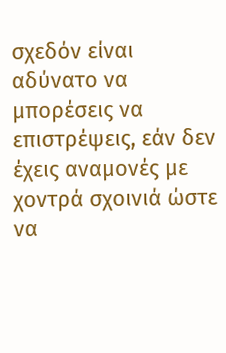σχεδόν είναι αδύνατο να μπορέσεις να επιστρέψεις, εάν δεν έχεις αναμονές με χοντρά σχοινιά ώστε να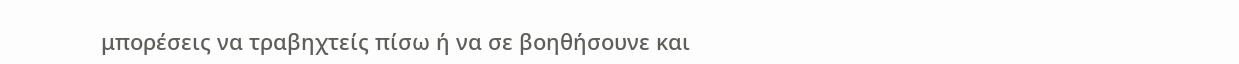μπορέσεις να τραβηχτείς πίσω ή να σε βοηθήσουνε και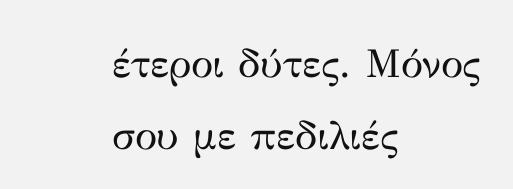έτεροι δύτες. Μόνος σου με πεδιλιές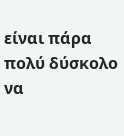είναι πάρα πολύ δύσκολο να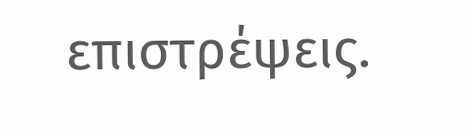επιστρέψεις.